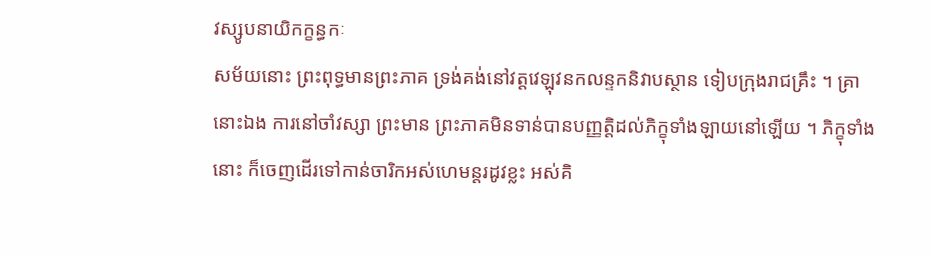វស្សូបនាយិកក្ខន្ធកៈ
សម័យនោះ ព្រះពុទ្ធមានព្រះភាគ ទ្រង់គង់នៅវត្តវេឡុវនកលន្ទកនិវាបស្ថាន ទៀបក្រុងរាជគ្រឹះ ។ គ្រានោះឯង ការនៅចាំវស្សា ព្រះមាន ព្រះភាគមិនទាន់បានបញ្ញត្តិដល់ភិក្ខុទាំងឡាយនៅឡើយ ។ ភិក្ខុទាំងនោះ ក៏ចេញដើរទៅកាន់ចារិកអស់ហេមន្តរដូវខ្លះ អស់គិ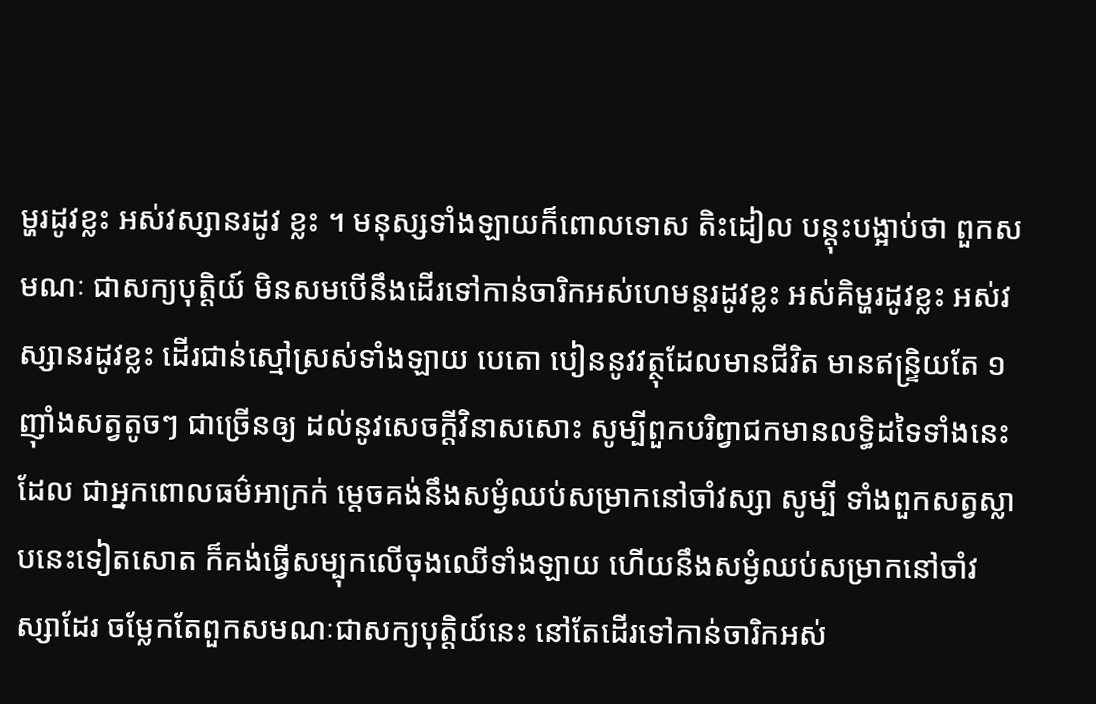ម្ហរដូវខ្លះ អស់វស្សានរដូវ ខ្លះ ។ មនុស្សទាំងឡាយក៏ពោលទោស តិះដៀល បន្តុះបង្អាប់ថា ពួកស មណៈ ជាសក្យបុត្តិយ៍ មិនសមបើនឹងដើរទៅកាន់ចារិកអស់ហេមន្តរដូវខ្លះ អស់គិម្ហរដូវខ្លះ អស់វស្សានរដូវខ្លះ ដើរជាន់ស្មៅស្រស់ទាំងឡាយ បេតោ បៀននូវវត្ថុដែលមានជីវិត មានឥន្ទ្រិយតែ ១ ញ៉ាំងសត្វតូចៗ ជាច្រើនឲ្យ ដល់នូវសេចក្តីវិនាសសោះ សូម្បីពួកបរិព្វាជកមានលទ្ធិដទៃទាំងនេះ ដែល ជាអ្នកពោលធម៌អាក្រក់ ម្តេចគង់នឹងសម្ងំឈប់សម្រាកនៅចាំវស្សា សូម្បី ទាំងពួកសត្វស្លាបនេះទៀតសោត ក៏គង់ធ្វើសម្បុកលើចុងឈើទាំងឡាយ ហើយនឹងសម្ងំឈប់សម្រាកនៅចាំវស្សាដែរ ចម្លែកតែពួកសមណៈជាសក្យបុត្តិយ៍នេះ នៅតែដើរទៅកាន់ចារិកអស់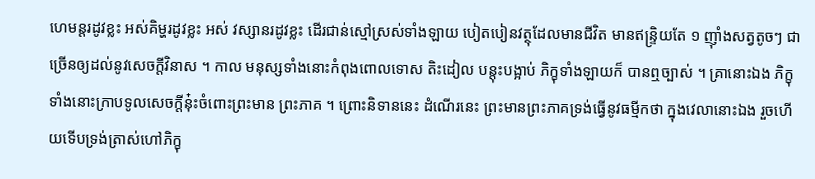ហេមន្តរដូវខ្លះ អស់គិម្ហរដូវខ្លះ អស់ វស្សានរដូវខ្លះ ដើរជាន់ស្មៅស្រស់ទាំងឡាយ បៀតបៀនវត្ថុដែលមានជីវិត មានឥន្ទ្រិយតែ ១ ញ៉ាំងសត្វតូចៗ ជាច្រើនឲ្យដល់នូវសេចក្តីវិនាស ។ កាល មនុស្សទាំងនោះកំពុងពោលទោស តិះដៀល បន្តុះបង្អាប់ ភិក្ខុទាំងឡាយក៏ បានឮច្បាស់ ។ គ្រានោះឯង ភិក្ខុទាំងនោះក្រាបទូលសេចក្តីនុ៎ះចំពោះព្រះមាន ព្រះភាគ ។ ព្រោះនិទាននេះ ដំណើរនេះ ព្រះមានព្រះភាគទ្រង់ធ្វើនូវធម្មីកថា ក្នុងវេលានោះឯង រួចហើយទើបទ្រង់ត្រាស់ហៅភិក្ខុ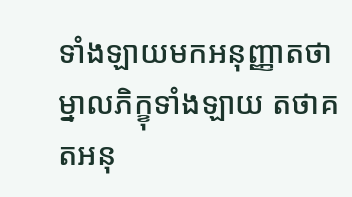ទាំងឡាយមកអនុញ្ញាតថា ម្នាលភិក្ខុទាំងឡាយ តថាគតអនុ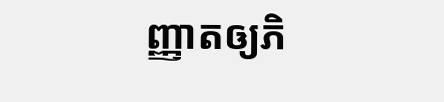ញ្ញាតឲ្យភិ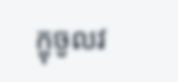ក្ខុចូលវ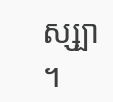ស្ស្បា ។